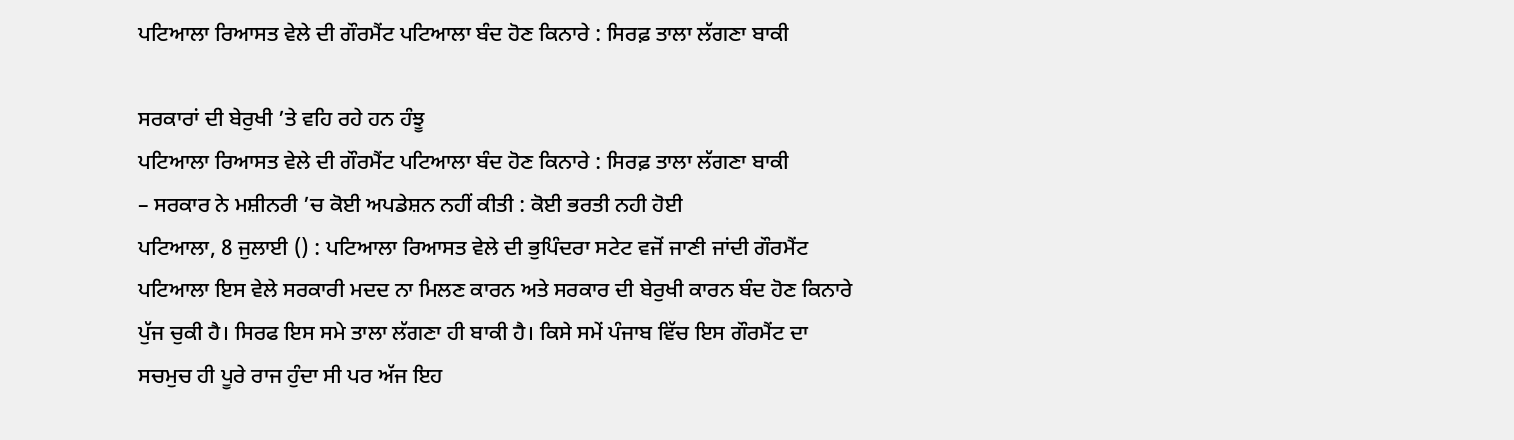ਪਟਿਆਲਾ ਰਿਆਸਤ ਵੇਲੇ ਦੀ ਗੌਰਮੈਂਟ ਪਟਿਆਲਾ ਬੰਦ ਹੋਣ ਕਿਨਾਰੇ : ਸਿਰਫ਼ ਤਾਲਾ ਲੱਗਣਾ ਬਾਕੀ

ਸਰਕਾਰਾਂ ਦੀ ਬੇਰੁਖੀ ’ਤੇ ਵਹਿ ਰਹੇ ਹਨ ਹੰਝੂ
ਪਟਿਆਲਾ ਰਿਆਸਤ ਵੇਲੇ ਦੀ ਗੌਰਮੈਂਟ ਪਟਿਆਲਾ ਬੰਦ ਹੋਣ ਕਿਨਾਰੇ : ਸਿਰਫ਼ ਤਾਲਾ ਲੱਗਣਾ ਬਾਕੀ
– ਸਰਕਾਰ ਨੇ ਮਸ਼ੀਨਰੀ ’ਚ ਕੋਈ ਅਪਡੇਸ਼ਨ ਨਹੀਂ ਕੀਤੀ : ਕੋਈ ਭਰਤੀ ਨਹੀ ਹੋਈ
ਪਟਿਆਲਾ, 8 ਜੁਲਾਈ () : ਪਟਿਆਲਾ ਰਿਆਸਤ ਵੇਲੇ ਦੀ ਭੁਪਿੰਦਰਾ ਸਟੇਟ ਵਜੋਂ ਜਾਣੀ ਜਾਂਦੀ ਗੌਰਮੈਂਟ ਪਟਿਆਲਾ ਇਸ ਵੇਲੇ ਸਰਕਾਰੀ ਮਦਦ ਨਾ ਮਿਲਣ ਕਾਰਨ ਅਤੇ ਸਰਕਾਰ ਦੀ ਬੇਰੁਖੀ ਕਾਰਨ ਬੰਦ ਹੋਣ ਕਿਨਾਰੇ ਪੁੱਜ ਚੁਕੀ ਹੈ। ਸਿਰਫ ਇਸ ਸਮੇ ਤਾਲਾ ਲੱਗਣਾ ਹੀ ਬਾਕੀ ਹੈ। ਕਿਸੇ ਸਮੇਂ ਪੰਜਾਬ ਵਿੱਚ ਇਸ ਗੌਰਮੈਂਟ ਦਾ ਸਚਮੁਚ ਹੀ ਪੂਰੇ ਰਾਜ ਹੁੰਦਾ ਸੀ ਪਰ ਅੱਜ ਇਹ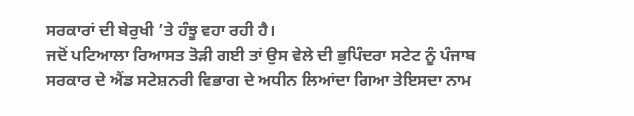ਸਰਕਾਰਾਂ ਦੀ ਬੇਰੁਖੀ ’ਤੇ ਹੰਝੂ ਵਹਾ ਰਹੀ ਹੈ।
ਜਦੋਂ ਪਟਿਆਲਾ ਰਿਆਸਤ ਤੋੜੀ ਗਈ ਤਾਂ ਉਸ ਵੇਲੇ ਦੀ ਭੁਪਿੰਦਰਾ ਸਟੇਟ ਨੂੰ ਪੰਜਾਬ ਸਰਕਾਰ ਦੇ ਐਂਡ ਸਟੇਸ਼ਨਰੀ ਵਿਭਾਗ ਦੇ ਅਧੀਨ ਲਿਆਂਦਾ ਗਿਆ ਤੇਇਸਦਾ ਨਾਮ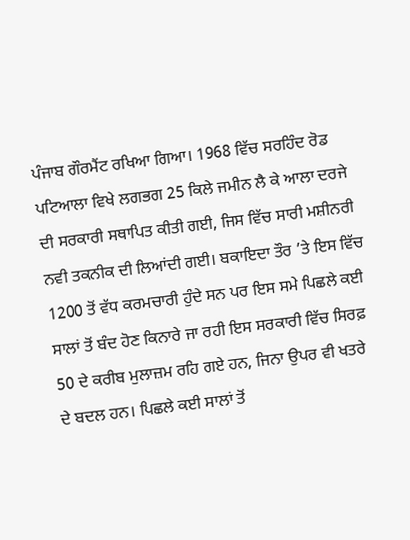ਪੰਜਾਬ ਗੌਰਮੈਂਟ ਰਖਿਆ ਗਿਆ। 1968 ਵਿੱਚ ਸਰਹਿੰਦ ਰੋਡ ਪਟਿਆਲਾ ਵਿਖੇ ਲਗਭਗ 25 ਕਿਲੇ ਜਮੀਨ ਲੈ ਕੇ ਆਲਾ ਦਰਜੇ ਦੀ ਸਰਕਾਰੀ ਸਥਾਪਿਤ ਕੀਤੀ ਗਈ, ਜਿਸ ਵਿੱਚ ਸਾਰੀ ਮਸ਼ੀਨਰੀ ਨਵੀ ਤਕਨੀਕ ਦੀ ਲਿਆਂਦੀ ਗਈ। ਬਕਾਇਦਾ ਤੌਰ ’ਤੇ ਇਸ ਵਿੱਚ 1200 ਤੋਂ ਵੱਧ ਕਰਮਚਾਰੀ ਹੁੰਦੇ ਸਨ ਪਰ ਇਸ ਸਮੇ ਪਿਛਲੇ ਕਈ ਸਾਲਾਂ ਤੋਂ ਬੰਦ ਹੋਣ ਕਿਨਾਰੇ ਜਾ ਰਹੀ ਇਸ ਸਰਕਾਰੀ ਵਿੱਚ ਸਿਰਫ਼ 50 ਦੇ ਕਰੀਬ ਮੁਲਾਜ਼ਮ ਰਹਿ ਗਏ ਹਨ, ਜਿਨਾ ਉਪਰ ਵੀ ਖਤਰੇ ਦੇ ਬਦਲ ਹਨ। ਪਿਛਲੇ ਕਈ ਸਾਲਾਂ ਤੋਂ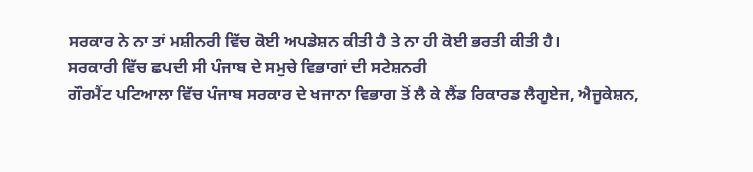ਸਰਕਾਰ ਨੇ ਨਾ ਤਾਂ ਮਸ਼ੀਨਰੀ ਵਿੱਚ ਕੋਈ ਅਪਡੇਸ਼ਨ ਕੀਤੀ ਹੈ ਤੇ ਨਾ ਹੀ ਕੋਈ ਭਰਤੀ ਕੀਤੀ ਹੈ।
ਸਰਕਾਰੀ ਵਿੱਚ ਛਪਦੀ ਸੀ ਪੰਜਾਬ ਦੇ ਸਮੁਚੇ ਵਿਭਾਗਾਂ ਦੀ ਸਟੇਸ਼ਨਰੀ
ਗੌਰਮੈਂਟ ਪਟਿਆਲਾ ਵਿੱਚ ਪੰਜਾਬ ਸਰਕਾਰ ਦੇ ਖਜਾਨਾ ਵਿਭਾਗ ਤੋਂ ਲੈ ਕੇ ਲੈਂਡ ਰਿਕਾਰਡ ਲੈਗੂਏਜ, ਐਜੂਕੇਸ਼ਨ,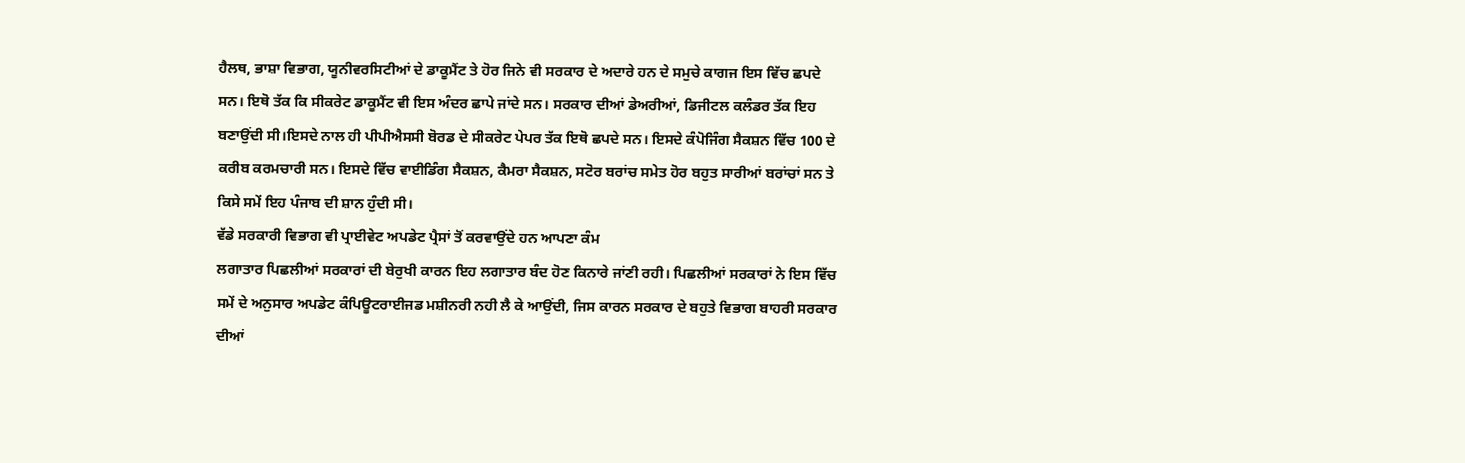ਹੈਲਥ, ਭਾਸ਼ਾ ਵਿਭਾਗ, ਯੂਨੀਵਰਸਿਟੀਆਂ ਦੇ ਡਾਕੂਮੈਂਟ ਤੇ ਹੋਰ ਜਿਨੇ ਵੀ ਸਰਕਾਰ ਦੇ ਅਦਾਰੇ ਹਨ ਦੇ ਸਮੁਚੇ ਕਾਗਜ ਇਸ ਵਿੱਚ ਛਪਦੇ ਸਨ। ਇਥੋ ਤੱਕ ਕਿ ਸੀਕਰੇਟ ਡਾਕੂਮੈਂਟ ਵੀ ਇਸ ਅੰਦਰ ਛਾਪੇ ਜਾਂਦੇ ਸਨ। ਸਰਕਾਰ ਦੀਆਂ ਡੇਅਰੀਆਂ, ਡਿਜੀਟਲ ਕਲੰਡਰ ਤੱਕ ਇਹ ਬਣਾਉਂਦੀ ਸੀ।ਇਸਦੇ ਨਾਲ ਹੀ ਪੀਪੀਐਸਸੀ ਬੋਰਡ ਦੇ ਸੀਕਰੇਟ ਪੇਪਰ ਤੱਕ ਇਥੋ ਛਪਦੇ ਸਨ। ਇਸਦੇ ਕੰਪੋਜਿੰਗ ਸੈਕਸ਼ਨ ਵਿੱਚ 100 ਦੇ ਕਰੀਬ ਕਰਮਚਾਰੀ ਸਨ। ਇਸਦੇ ਵਿੱਚ ਵਾਈਡਿੰਗ ਸੈਕਸ਼ਨ, ਕੈਮਰਾ ਸੈਕਸ਼ਨ, ਸਟੋਰ ਬਰਾਂਚ ਸਮੇਤ ਹੋਰ ਬਹੁਤ ਸਾਰੀਆਂ ਬਰਾਂਚਾਂ ਸਨ ਤੇ ਕਿਸੇ ਸਮੇਂ ਇਹ ਪੰਜਾਬ ਦੀ ਸ਼ਾਨ ਹੁੰਦੀ ਸੀ।
ਵੱਡੇ ਸਰਕਾਰੀ ਵਿਭਾਗ ਵੀ ਪ੍ਰਾਈਵੇਟ ਅਪਡੇਟ ਪ੍ਰੈਸਾਂ ਤੋਂ ਕਰਵਾਉਂਦੇ ਹਨ ਆਪਣਾ ਕੰਮ
ਲਗਾਤਾਰ ਪਿਛਲੀਆਂ ਸਰਕਾਰਾਂ ਦੀ ਬੇਰੁਖੀ ਕਾਰਨ ਇਹ ਲਗਾਤਾਰ ਬੰਦ ਹੋਣ ਕਿਨਾਰੇ ਜਾਂਣੀ ਰਹੀ। ਪਿਛਲੀਆਂ ਸਰਕਾਰਾਂ ਨੇ ਇਸ ਵਿੱਚ ਸਮੇਂ ਦੇ ਅਨੁਸਾਰ ਅਪਡੇਟ ਕੰਪਿਊਟਰਾਈਜਡ ਮਸ਼ੀਨਰੀ ਨਹੀ ਲੈ ਕੇ ਆਉਂਦੀ, ਜਿਸ ਕਾਰਨ ਸਰਕਾਰ ਦੇ ਬਹੁਤੇ ਵਿਭਾਗ ਬਾਹਰੀ ਸਰਕਾਰ ਦੀਆਂ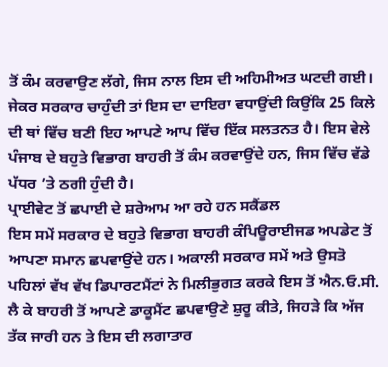ਤੋਂ ਕੰਮ ਕਰਵਾਉਣ ਲੱਗੇ, ਜਿਸ ਨਾਲ ਇਸ ਦੀ ਅਹਿਮੀਅਤ ਘਟਦੀ ਗਈ। ਜੇਕਰ ਸਰਕਾਰ ਚਾਹੁੰਦੀ ਤਾਂ ਇਸ ਦਾ ਦਾਇਰਾ ਵਧਾਉਂਦੀ ਕਿਉਂਕਿ 25 ਕਿਲੇ ਦੀ ਥਾਂ ਵਿੱਚ ਬਣੀ ਇਹ ਆਪਣੇ ਆਪ ਵਿੱਚ ਇੱਕ ਸਲਤਨਤ ਹੈ। ਇਸ ਵੇਲੇ ਪੰਜਾਬ ਦੇ ਬਹੁਤੇ ਵਿਭਾਗ ਬਾਹਰੀ ਤੋਂ ਕੰਮ ਕਰਵਾਉਂਦੇ ਹਨ, ਜਿਸ ਵਿੱਚ ਵੱਡੇ ਪੱਧਰ ’ਤੇ ਠਗੀ ਹੁੰਦੀ ਹੈ।
ਪ੍ਰਾਈਵੇਟ ਤੋਂ ਛਪਾਈ ਦੇ ਸ਼ਰੇਆਮ ਆ ਰਹੇ ਹਨ ਸਕੈਂਡਲ
ਇਸ ਸਮੇਂ ਸਰਕਾਰ ਦੇ ਬਹੁਤੇ ਵਿਭਾਗ ਬਾਹਰੀ ਕੰਪਿਊਰਾਈਜਡ ਅਪਡੇਟ ਤੋਂ ਆਪਣਾ ਸਮਾਨ ਛਪਵਾਉਂਦੇ ਹਨ। ਅਕਾਲੀ ਸਰਕਾਰ ਸਮੇਂ ਅਤੇ ਉਸਤੋ ਪਹਿਲਾਂ ਵੱਖ ਵੱਖ ਡਿਪਾਰਟਮੈਂਟਾਂ ਨੇ ਮਿਲੀਭੁਗਤ ਕਰਕੇ ਇਸ ਤੋਂ ਐਨ.ਓ.ਸੀ. ਲੈ ਕੇ ਬਾਹਰੀ ਤੋਂ ਆਪਣੇ ਡਾਕੂਮੈਂਟ ਛਪਵਾਉਣੇ ਸ਼ੁਰੂ ਕੀਤੇ, ਜਿਹੜੇ ਕਿ ਅੱਜ ਤੱਕ ਜਾਰੀ ਹਨ ਤੇ ਇਸ ਦੀ ਲਗਾਤਾਰ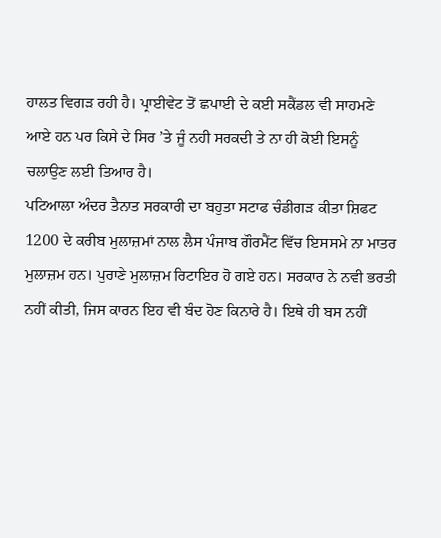ਹਾਲਤ ਵਿਗੜ ਰਹੀ ਹੈ। ਪ੍ਰਾਈਵੇਟ ਤੋਂ ਛਪਾਈ ਦੇ ਕਈ ਸਕੈਂਡਲ ਵੀ ਸਾਹਮਣੇ ਆਏ ਹਨ ਪਰ ਕਿਸੇ ਦੇ ਸਿਰ ’ਤੇ ਜੂੰ ਨਹੀ ਸਰਕਦੀ ਤੇ ਨਾ ਹੀ ਕੋਈ ਇਸਨੂੰ ਚਲਾਉਣ ਲਈ ਤਿਆਰ ਹੈ।
ਪਟਿਆਲਾ ਅੰਦਰ ਤੈਨਾਤ ਸਰਕਾਰੀ ਦਾ ਬਹੁਤਾ ਸਟਾਫ ਚੰਡੀਗੜ ਕੀਤਾ ਸ਼ਿਫਟ
1200 ਦੇ ਕਰੀਬ ਮੁਲਾਜ਼ਮਾਂ ਨਾਲ ਲੈਸ ਪੰਜਾਬ ਗੌਰਮੈਂਟ ਵਿੱਚ ਇਸਸਮੇ ਨਾ ਮਾਤਰ ਮੁਲਾਜ਼ਮ ਹਨ। ਪੁਰਾਣੇ ਮੁਲਾਜ਼ਮ ਰਿਟਾਇਰ ਹੋ ਗਏ ਹਨ। ਸਰਕਾਰ ਨੇ ਨਵੀ ਭਰਤੀ ਨਹੀਂ ਕੀਤੀ, ਜਿਸ ਕਾਰਨ ਇਹ ਵੀ ਬੰਦ ਹੋਣ ਕਿਨਾਰੇ ਹੈ। ਇਥੇ ਹੀ ਬਸ ਨਹੀਂ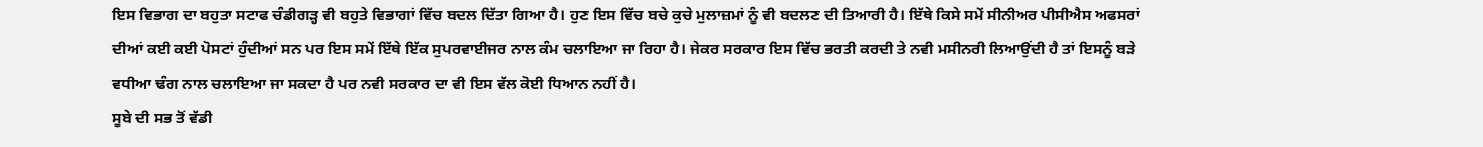ਇਸ ਵਿਭਾਗ ਦਾ ਬਹੁਤਾ ਸਟਾਫ ਚੰਡੀਗੜ੍ਹ ਵੀ ਬਹੁਤੇ ਵਿਭਾਗਾਂ ਵਿੱਚ ਬਦਲ ਦਿੱਤਾ ਗਿਆ ਹੈ। ਹੁਣ ਇਸ ਵਿੱਚ ਬਚੇ ਕੁਚੇ ਮੁਲਾਜ਼ਮਾਂ ਨੂੰ ਵੀ ਬਦਲਣ ਦੀ ਤਿਆਰੀ ਹੈ। ਇੱਥੇ ਕਿਸੇ ਸਮੇਂ ਸੀਨੀਅਰ ਪੀਸੀਐਸ ਅਫਸਰਾਂ ਦੀਆਂ ਕਈ ਕਈ ਪੋਸਟਾਂ ਹੁੰਦੀਆਂ ਸਨ ਪਰ ਇਸ ਸਮੇਂ ਇੱਥੇ ਇੱਕ ਸੁਪਰਵਾਈਜਰ ਨਾਲ ਕੰਮ ਚਲਾਇਆ ਜਾ ਰਿਹਾ ਹੈ। ਜੇਕਰ ਸਰਕਾਰ ਇਸ ਵਿੱਚ ਭਰਤੀ ਕਰਦੀ ਤੇ ਨਵੀ ਮਸੀਨਰੀ ਲਿਆਉਂਦੀ ਹੈ ਤਾਂ ਇਸਨੂੰ ਬੜੇ ਵਧੀਆ ਢੰਗ ਨਾਲ ਚਲਾਇਆ ਜਾ ਸਕਦਾ ਹੈ ਪਰ ਨਵੀ ਸਰਕਾਰ ਦਾ ਵੀ ਇਸ ਵੱਲ ਕੋਈ ਧਿਆਨ ਨਹੀਂ ਹੈ।
ਸੂਬੇ ਦੀ ਸਭ ਤੋਂ ਵੱਡੀ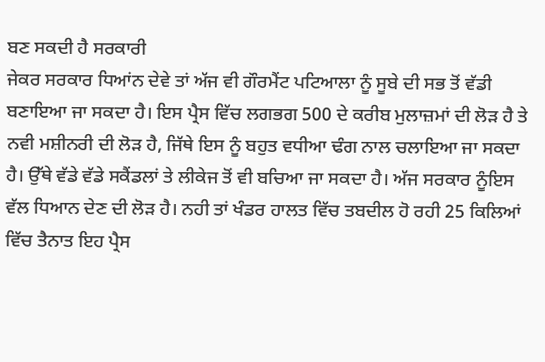ਬਣ ਸਕਦੀ ਹੈ ਸਰਕਾਰੀ
ਜੇਕਰ ਸਰਕਾਰ ਧਿਆਂਨ ਦੇਵੇ ਤਾਂ ਅੱਜ ਵੀ ਗੌਰਮੈਂਟ ਪਟਿਆਲਾ ਨੂੰ ਸੂਬੇ ਦੀ ਸਭ ਤੋਂ ਵੱਡੀ ਬਣਾਇਆ ਜਾ ਸਕਦਾ ਹੈ। ਇਸ ਪ੍ਰੈਸ ਵਿੱਚ ਲਗਭਗ 500 ਦੇ ਕਰੀਬ ਮੁਲਾਜ਼ਮਾਂ ਦੀ ਲੋੜ ਹੈ ਤੇ ਨਵੀ ਮਸ਼ੀਨਰੀ ਦੀ ਲੋੜ ਹੈ, ਜਿੱਥੇ ਇਸ ਨੂੰ ਬਹੁਤ ਵਧੀਆ ਢੰਗ ਨਾਲ ਚਲਾਇਆ ਜਾ ਸਕਦਾ ਹੈ। ਉੱਥੇ ਵੱਡੇ ਵੱਡੇ ਸਕੈਂਡਲਾਂ ਤੇ ਲੀਕੇਜ ਤੋਂ ਵੀ ਬਚਿਆ ਜਾ ਸਕਦਾ ਹੈ। ਅੱਜ ਸਰਕਾਰ ਨੂੰਇਸ ਵੱਲ ਧਿਆਨ ਦੇਣ ਦੀ ਲੋੜ ਹੈ। ਨਹੀ ਤਾਂ ਖੰਡਰ ਹਾਲਤ ਵਿੱਚ ਤਬਦੀਲ ਹੋ ਰਹੀ 25 ਕਿਲਿਆਂ ਵਿੱਚ ਤੈਨਾਤ ਇਹ ਪ੍ਰੈਸ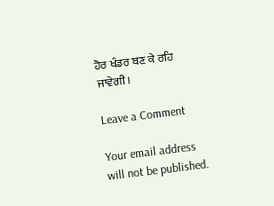ਹੋਰ ਖੰਡਰ ਬਣ ਕੇ ਰਹਿ ਜਾਵੇਗੀ।

Leave a Comment

Your email address will not be published.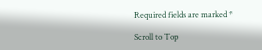Required fields are marked *

Scroll to Top